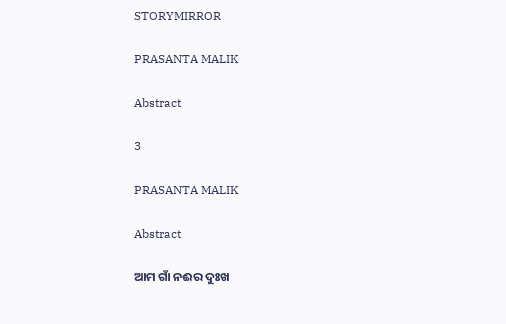STORYMIRROR

PRASANTA MALIK

Abstract

3

PRASANTA MALIK

Abstract

ଆମ ଗାଁ ନଈର ଦୁଃଖ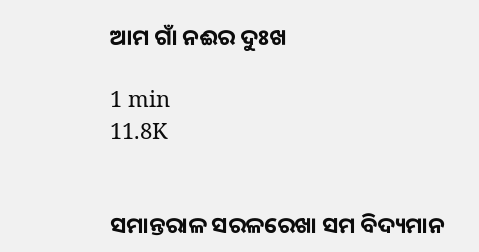ଆମ ଗାଁ ନଈର ଦୁଃଖ

1 min
11.8K


ସମାନ୍ତରାଳ ସରଳରେଖା ସମ ବିଦ୍ୟମାନ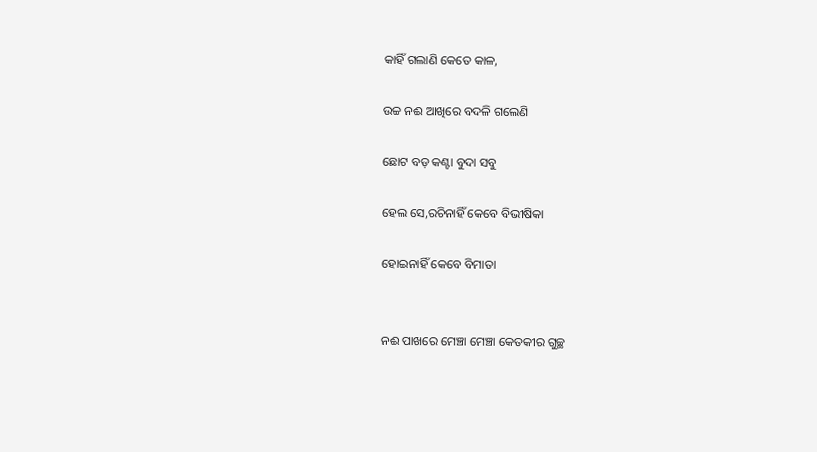କାହିଁ ଗଲାଣି କେତେ କାଳ,

ଉଚ୍ଚ ନଈ ଆଖିରେ ବଦଳି ଗଲେଣି

ଛୋଟ ବଡ଼ କଣ୍ଟା ବୁଦା ସବୁ

ହେଲ ସେ,ରଚିନାହିଁ କେବେ ବିଭୀଷିକା

ହୋଇନାହିଁ କେବେ ବିମାତା


ନଈ ପାଖରେ ମେଞ୍ଚା ମେଞ୍ଚା କେତକୀର ଗୁଚ୍ଛ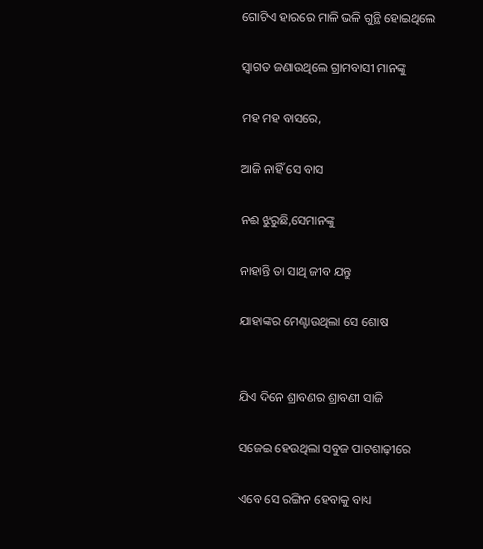ଗୋଟିଏ ହାରରେ ମାଳି ଭଳି ଗୁନ୍ଥି ହୋଇଥିଲେ

ସ୍ବାଗତ ଜଣାଉଥିଲେ ଗ୍ରାମବାସୀ ମାନଙ୍କୁ

ମହ ମହ ବାସରେ,

ଆଜି ନାହିଁ ସେ ବାସ

ନଈ ଝୁରୁଛି,ସେମାନଙ୍କୁ

ନାହାନ୍ତି ତା ସାଥି ଜୀବ ଯନ୍ତୁ

ଯାହାଙ୍କର ମେଣ୍ଟାଉଥିଲା ସେ ଶୋଷ


ଯିଏ ଦିନେ ଶ୍ରାବଣର ଶ୍ରାବଣୀ ସାଜି

ସଜେଇ ହେଉଥିଲା ସବୁଜ ପାଟଶାଢ଼ୀରେ

ଏବେ ସେ ରଙ୍ଗିନ ହେବାକୁ ବାଧ୍ୟ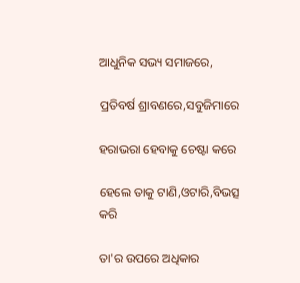ଆଧୁନିକ ସଭ୍ୟ ସମାଜରେ,

ପ୍ରତିବର୍ଷ ଶ୍ରାବଣରେ,ସବୁଜିମାରେ

ହରାଭରା ହେବାକୁ ଚେଷ୍ଟା କରେ

ହେଲେ ତାକୁ ଟାଣି,ଓଟାରି,ବିଭତ୍ସ କରି

ତା'ର ଉପରେ ଅଧିକାର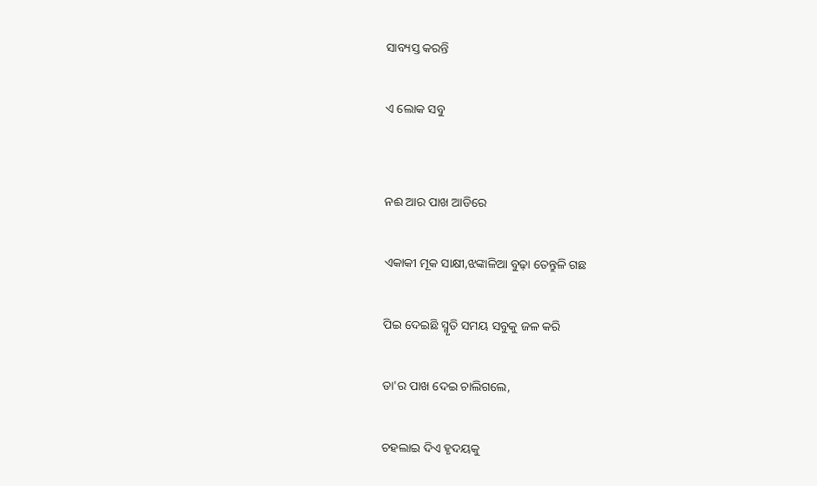ସାବ୍ୟସ୍ତ କରନ୍ତି

ଏ ଲୋକ ସବୁ


ନଈ ଆର ପାଖ ଆଡିରେ

ଏକାକୀ ମୂକ ସାକ୍ଷୀ,ଝଙ୍କାଳିଆ ବୁଢ଼ା ତେନ୍ତୁଳି ଗଛ

ପିଇ ଦେଇଛି ସ୍ମୃତି ସମୟ ସବୁକୁ ଜଳ କରି

ତା'ର ପାଖ ଦେଇ ଚାଲିଗଲେ,

ଚହଲାଇ ଦିଏ ହୃଦୟକୁ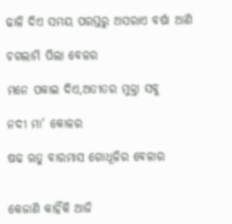ଢାଳି ଦିଏ ସମୟ ପରସ୍ତରୁ ଅସରାଏ ବର୍ଷା ଆଣି

ଚଗଲାମି ପିଲା ବେଳର

ମନେ ପକାଇ ଦିଏ,ଅତୀତର ମୁକ୍ତା ସବୁ

ନଦୀ ମା' କୋଳର

ଷଢ ଋତୁ ବାରମାସ ଗୋଧୂଳିର ବେଳାର


କେଜାଣି କାହିଁକି ଆଜି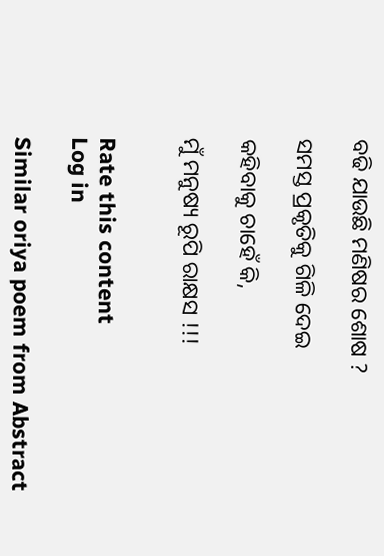ବଢି ଯାଉଛି ମଣିଷର ଶୋଷ ?

ସମସ୍ତ ପ୍ରକୃତିକୁ ଗିଳି ଦେଇ

କହିବାକୁ ଚାହେଁ କି,

ମୁଁ ମନୁଷ୍ୟ ରୂପି ରାକ୍ଷସ !!!


Rate this content
Log in

Similar oriya poem from Abstract